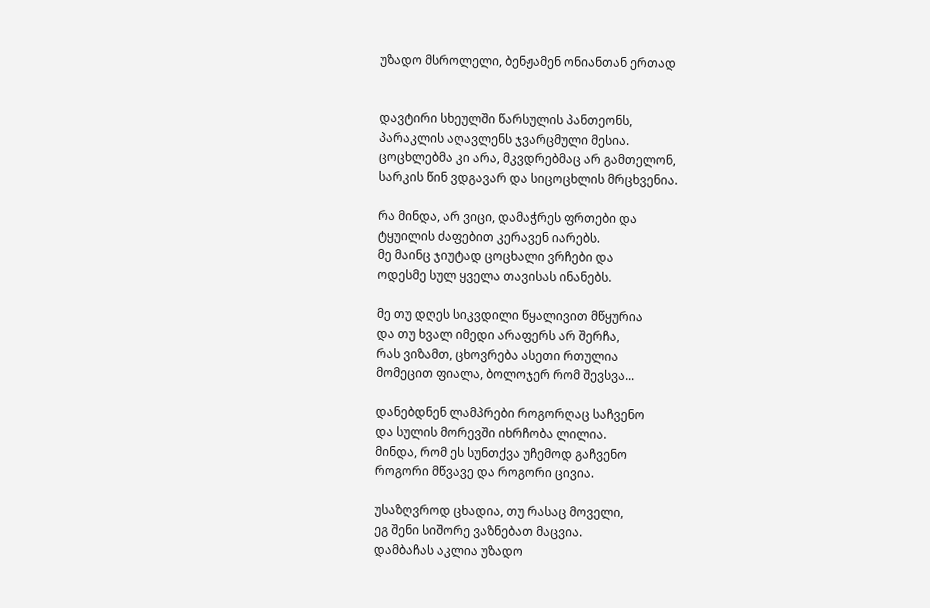უზადო მსროლელი, ბენჟამენ ონიანთან ერთად


დავტირი სხეულში წარსულის პანთეონს,
პარაკლის აღავლენს ჯვარცმული მესია.
ცოცხლებმა კი არა, მკვდრებმაც არ გამთელონ,
სარკის წინ ვდგავარ და სიცოცხლის მრცხვენია.

რა მინდა, არ ვიცი, დამაჭრეს ფრთები და
ტყუილის ძაფებით კერავენ იარებს.
მე მაინც ჯიუტად ცოცხალი ვრჩები და
ოდესმე სულ ყველა თავისას ინანებს.

მე თუ დღეს სიკვდილი წყალივით მწყურია
და თუ ხვალ იმედი არაფერს არ შერჩა,
რას ვიზამთ, ცხოვრება ასეთი რთულია
მომეცით ფიალა, ბოლოჯერ რომ შევსვა...

დანებდნენ ლამპრები როგორღაც საჩვენო
და სულის მორევში იხრჩობა ლილია.
მინდა, რომ ეს სუნთქვა უჩემოდ გაჩვენო
როგორი მწვავე და როგორი ცივია.

უსაზღვროდ ცხადია, თუ რასაც მოველი,
ეგ შენი სიშორე ვაზნებათ მაცვია.
დამბაჩას აკლია უზადო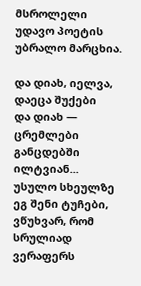მსროლელი
უდავო პოეტის უბრალო მარცხია.

და დიახ, იელვა, დაეცა შუქები
და დიახ — ცრემლები განცდებში ილტვიან...
უსულო სხეულზე ეგ შენი ტუჩები,
ვწუხვარ, რომ სრულიად ვერაფერს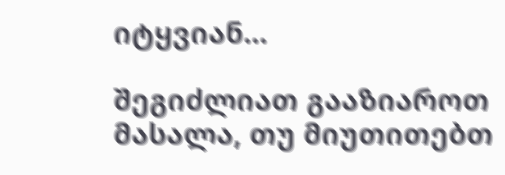იტყვიან...

შეგიძლიათ გააზიაროთ მასალა, თუ მიუთითებთ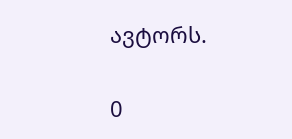ავტორს.

0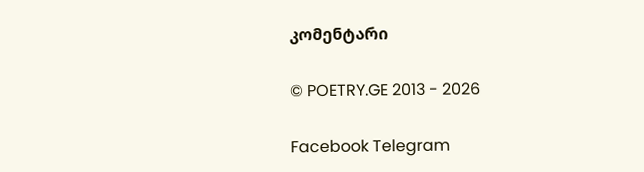კომენტარი

© POETRY.GE 2013 - 2026

Facebook Telegram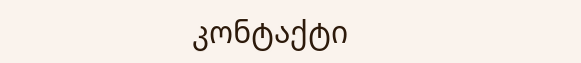კონტაქტი